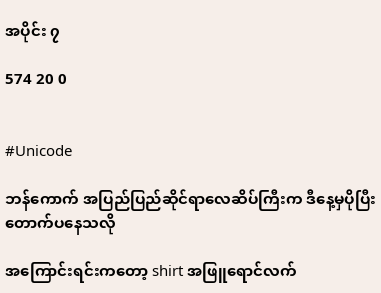အပိုင်း ၇

574 20 0


#Unicode

ဘန်ကောက် အပြည်ပြည်ဆိုင်ရာလေဆိပ်ကြီးက ဒီနေ့မှပိုပြီးတောက်ပနေသလို

အကြောင်းရင်းကတော့ shirt အဖြူရောင်လက်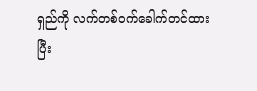ရှည်ကို လက်တစ်ဝက်ခေါက်တင်ထားပြီး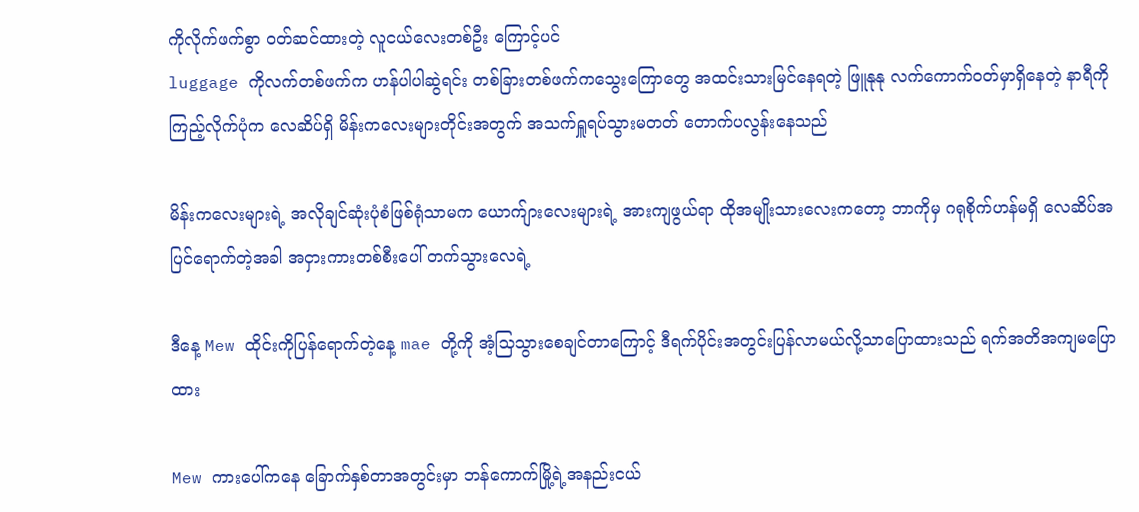ကိုလိုက်ဖက်စွာ ဝတ်ဆင်ထားတဲ့ လူငယ်လေးတစ်ဦး ကြောင့်ပင်
luggage ကိုလက်တစ်ဖက်က ဟန်ပါပါဆွဲရင်း တစ်ခြားတစ်ဖက်ကသွေးကြောတွေ အထင်းသားမြင်နေရတဲ့ ဖြူနုနု လက်ကောက်ဝတ်မှာရှိနေတဲ့ နာရီကို ကြည့်လိုက်ပုံက လေဆိပ်ရှိ မိန်းကလေးများတိုင်းအတွက် အသက်ရှူရပ်သွားမတတ် တောက်ပလွန်းနေသည်

မိန်းကလေးများရဲ့ အလိုချင်ဆုံးပုံစံဖြစ်ရုံသာမက ယောက်ျားလေးများရဲ့ အားကျဖွယ်ရာ ထိုအမျိုးသားလေးကတော့ ဘာကိုမှ ဂရုစိုက်ဟန်မရှိ လေဆိပ်အပြင်ရောက်တဲ့အခါ အငှားကားတစ်စီးပေါ် တက်သွားလေရဲ့

ဒီနေ့ Mew ထိုင်းကိုပြန်ရောက်တဲ့နေ့ mae တို့ကို အံ့သြသွားစေချင်တာကြောင့် ဒီရက်ပိုင်းအတွင်းပြန်လာမယ်လို့သာပြောထားသည် ရက်အတိအကျမပြောထား

Mew ကားပေါ်ကနေ ခြောက်နှစ်တာအတွင်းမှာ ဘန်ကောက်မြို့ရဲ့အနည်းငယ်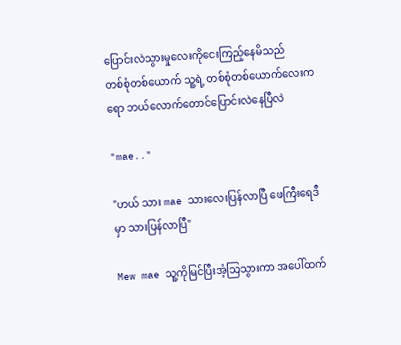ပြောင်းလဲသွားမှုလေးကိုငေးကြည့်နေမိသည်
တစ်စုံတစ်ယောက် သူ့ရဲ့ တစ်စုံတစ်ယောက်လေးကရော ဘယ်လောက်တောင်ပြောင်းလဲနေပြီလဲ

"mae.."

"ဟယ် သား mae သားလေးပြန်လာပြီ ဖေကြီးရေဒီမှာ သားပြန်လာပြီ"

Mew mae သူ့ကိုမြင်ပြီးအံ့သြသွားကာ အပေါ်ထက်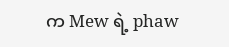က Mew ရဲ့ phaw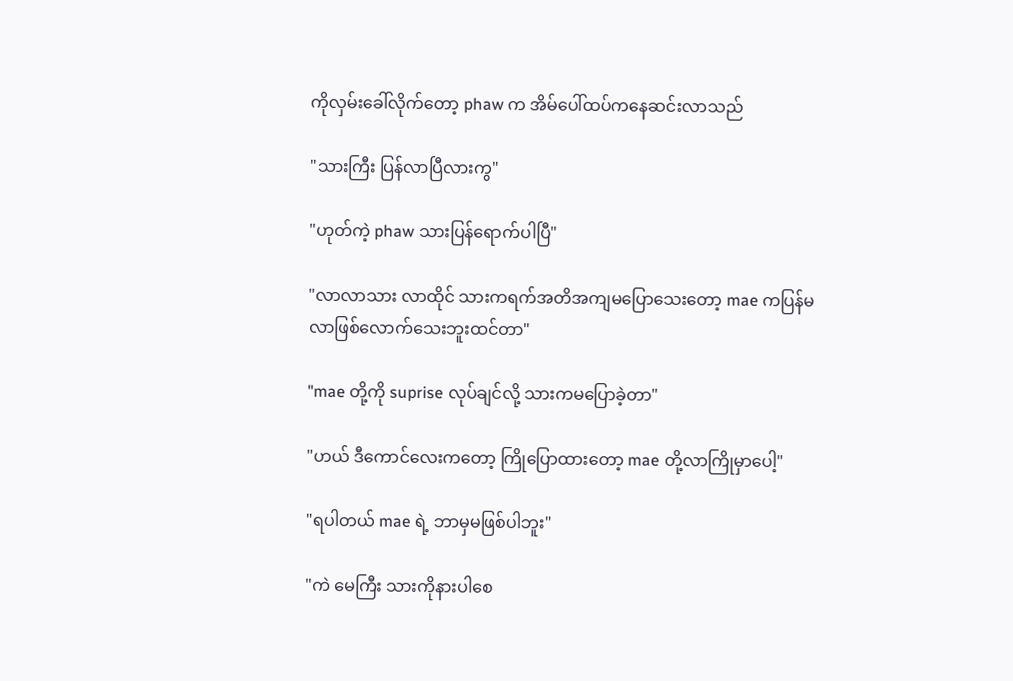ကိုလှမ်းခေါ်လိုက်တော့ phaw က အိမ်ပေါ်ထပ်ကနေဆင်းလာသည်

"သားကြီး ပြန်လာပြီလားကွ"

"ဟုတ်ကဲ့ phaw သားပြန်ရောက်ပါပြီ"

"လာလာသား လာထိုင် သားကရက်အတိအကျမပြောသေးတော့ mae ကပြန်မလာဖြစ်လောက်သေးဘူးထင်တာ"

"mae တို့ကို suprise လုပ်ချင်လို့ သားကမပြောခဲ့တာ"

"ဟယ် ဒီကောင်လေးကတော့ ကြိုပြောထားတော့ mae တို့လာကြိုမှာပေါ့"

"ရပါတယ် mae ရဲ့ ဘာမှမဖြစ်ပါဘူး"

"ကဲ မေကြီး သားကိုနားပါစေ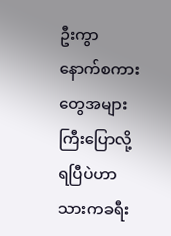ဦးကွာ နောက်စကားတွေအများကြီးပြောလို့ရပြီပဲဟာ သားကခရီး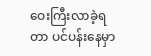ဝေးကြီးလာခဲ့ရတာ ပင်ပန်းနေမှာ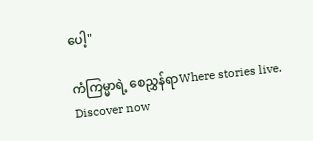ပေါ့"

ကံကြမ္မာရဲ့ စေညွှန်ရာWhere stories live. Discover now